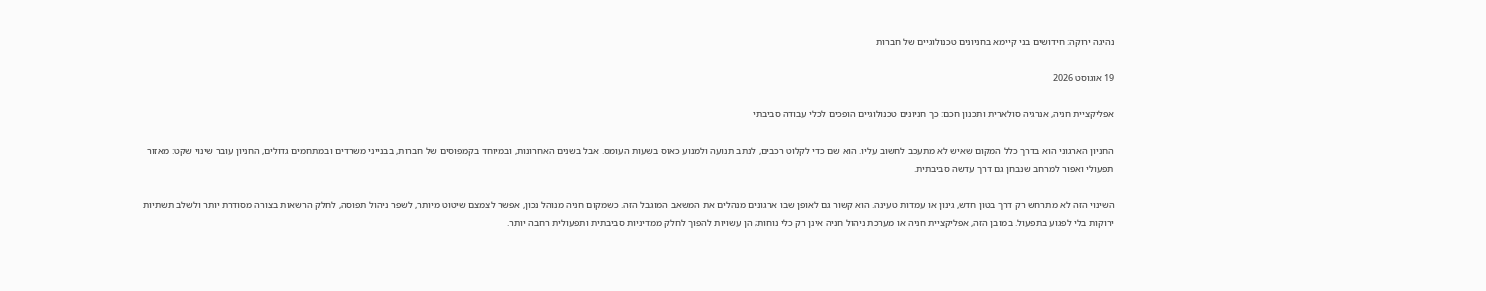נהיגה ירוקה: חידושים בני קיימא בחניונים טכנולוגיים של חברות

19 אוגוסט 2026

אפליקציית חניה, אנרגיה סולארית ותכנון חכם: כך חניונים טכנולוגיים הופכים לכלי עבודה סביבתי

החניון הארגוני הוא בדרך כלל המקום שאיש לא מתעכב לחשוב עליו. הוא שם כדי לקלוט רכבים, לנתב תנועה ולמנוע כאוס בשעות העומס. אבל בשנים האחרונות, ובמיוחד בקמפוסים של חברות, בבנייני משרדים ובמתחמים גדולים, החניון עובר שינוי שקט: מאזור תפעולי ואפור למרחב שנבחן גם דרך עדשה סביבתית.

השינוי הזה לא מתרחש רק דרך בטון חדש, גינון או עמדות טעינה. הוא קשור גם לאופן שבו ארגונים מנהלים את המשאב המוגבל הזה. כשמקום חניה מנוהל נכון, אפשר לצמצם שיטוט מיותר, לשפר ניהול תפוסה, לחלק הרשאות בצורה מסודרת יותר ולשלב תשתיות ירוקות בלי לפגוע בתפעול. במובן הזה, אפליקציית חניה או מערכת ניהול חניה אינן רק כלי נוחות; הן עשויות להפוך לחלק ממדיניות סביבתית ותפעולית רחבה יותר.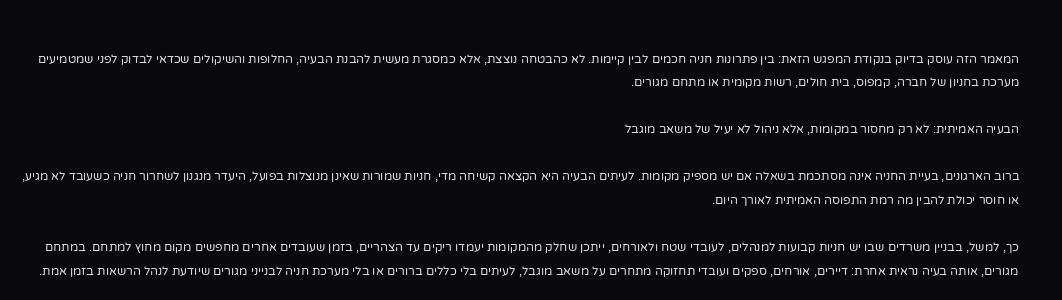המאמר הזה עוסק בדיוק בנקודת המפגש הזאת: בין פתרונות חניה חכמים לבין קיימות. לא כהבטחה נוצצת, אלא כמסגרת מעשית להבנת הבעיה, החלופות והשיקולים שכדאי לבדוק לפני שמטמיעים מערכת בחניון של חברה, קמפוס, בית חולים, רשות מקומית או מתחם מגורים.

הבעיה האמיתית: לא רק מחסור במקומות, אלא ניהול לא יעיל של משאב מוגבל

ברוב הארגונים, בעיית החניה אינה מסתכמת בשאלה אם יש מספיק מקומות. לעיתים הבעיה היא הקצאה קשיחה מדי, חניות שמורות שאינן מנוצלות בפועל, היעדר מנגנון לשחרור חניה כשעובד לא מגיע, או חוסר יכולת להבין מה רמת התפוסה האמיתית לאורך היום.

כך, למשל, בבניין משרדים שבו יש חניות קבועות למנהלים, לעובדי שטח ולאורחים, ייתכן שחלק מהמקומות יעמדו ריקים עד הצהריים, בזמן שעובדים אחרים מחפשים מקום מחוץ למתחם. במתחם מגורים, אותה בעיה נראית אחרת: דיירים, אורחים, ספקים ועובדי תחזוקה מתחרים על משאב מוגבל, לעיתים בלי כללים ברורים או בלי מערכת חניה לבנייני מגורים שיודעת לנהל הרשאות בזמן אמת.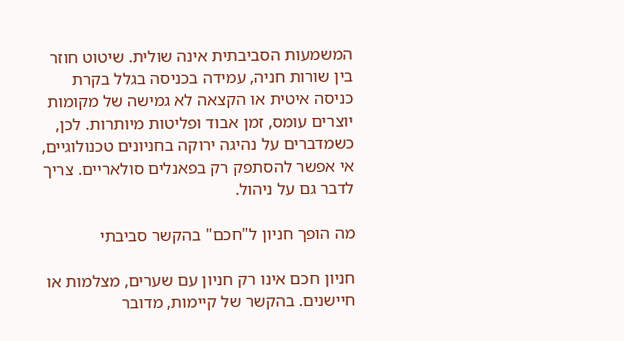המשמעות הסביבתית אינה שולית. שיטוט חוזר בין שורות חניה, עמידה בכניסה בגלל בקרת כניסה איטית או הקצאה לא גמישה של מקומות יוצרים עומס, זמן אבוד ופליטות מיותרות. לכן, כשמדברים על נהיגה ירוקה בחניונים טכנולוגיים, אי אפשר להסתפק רק בפאנלים סולאריים. צריך לדבר גם על ניהול.

מה הופך חניון ל"חכם" בהקשר סביבתי

חניון חכם אינו רק חניון עם שערים, מצלמות או חיישנים. בהקשר של קיימות, מדובר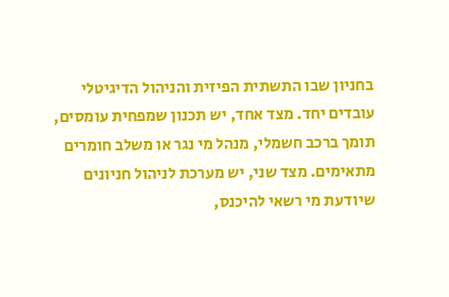בחניון שבו התשתית הפיזית והניהול הדיגיטלי עובדים יחד. מצד אחד, יש תכנון שמפחית עומסים, תומך ברכב חשמלי, מנהל מי נגר או משלב חומרים מתאימים. מצד שני, יש מערכת לניהול חניונים שיודעת מי רשאי להיכנס,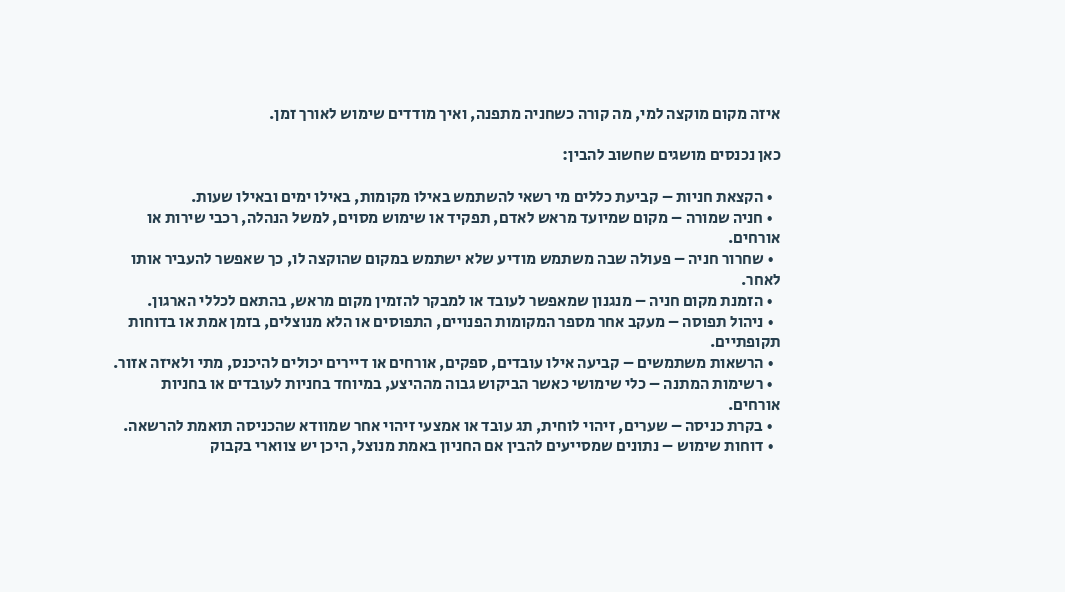איזה מקום מוקצה למי, מה קורה כשחניה מתפנה, ואיך מודדים שימוש לאורך זמן.

כאן נכנסים מושגים שחשוב להבין:

  • הקצאת חניות – קביעת כללים מי רשאי להשתמש באילו מקומות, באילו ימים ובאילו שעות.
  • חניה שמורה – מקום שמיועד מראש לאדם, תפקיד או שימוש מסוים, למשל הנהלה, רכבי שירות או אורחים.
  • שחרור חניה – פעולה שבה משתמש מודיע שלא ישתמש במקום שהוקצה לו, כך שאפשר להעביר אותו לאחר.
  • הזמנת מקום חניה – מנגנון שמאפשר לעובד או למבקר להזמין מקום מראש, בהתאם לכללי הארגון.
  • ניהול תפוסה – מעקב אחר מספר המקומות הפנויים, התפוסים או הלא מנוצלים, בזמן אמת או בדוחות תקופתיים.
  • הרשאות משתמשים – קביעה אילו עובדים, ספקים, אורחים או דיירים יכולים להיכנס, מתי ולאיזה אזור.
  • רשימות המתנה – כלי שימושי כאשר הביקוש גבוה מההיצע, במיוחד בחניות לעובדים או בחניות אורחים.
  • בקרת כניסה – שערים, זיהוי לוחית, תג עובד או אמצעי זיהוי אחר שמוודא שהכניסה תואמת להרשאה.
  • דוחות שימוש – נתונים שמסייעים להבין אם החניון באמת מנוצל, היכן יש צווארי בקבוק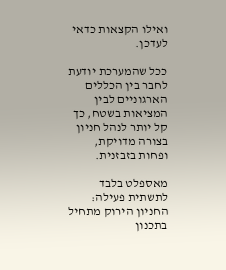ואילו הקצאות כדאי לעדכן.

ככל שהמערכת יודעת לחבר בין הכללים הארגוניים לבין המציאות בשטח, כך קל יותר לנהל חניון בצורה מדויקת, ופחות בזבזנית.

מאספלט בלבד לתשתית פעילה: החניון הירוק מתחיל בתכנון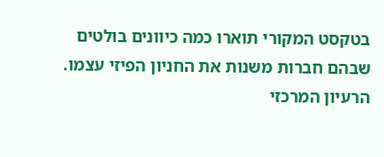בטקסט המקורי תוארו כמה כיוונים בולטים שבהם חברות משנות את החניון הפיזי עצמו. הרעיון המרכזי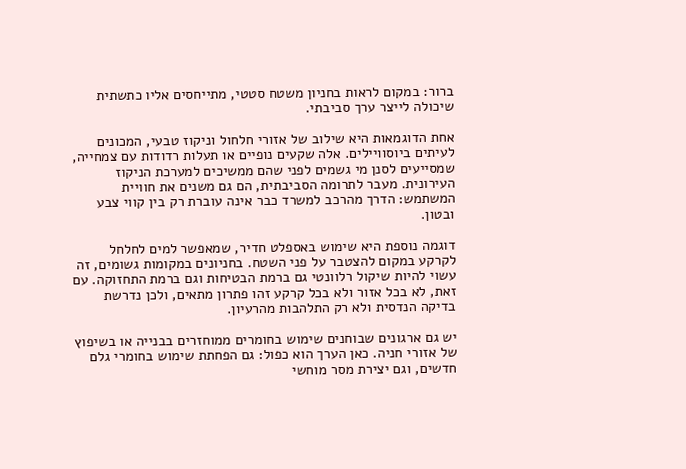ברור: במקום לראות בחניון משטח סטטי, מתייחסים אליו כתשתית שיכולה לייצר ערך סביבתי.

אחת הדוגמאות היא שילוב של אזורי חלחול וניקוז טבעי, המכונים לעיתים ביוסוויילים. אלה שקעים נופיים או תעלות רדודות עם צמחייה, שמסייעים לסנן מי גשמים לפני שהם ממשיכים למערכת הניקוז העירונית. מעבר לתרומה הסביבתית, הם גם משנים את חוויית המשתמש: הדרך מהרכב למשרד כבר אינה עוברת רק בין קווי צבע ובטון.

דוגמה נוספת היא שימוש באספלט חדיר, שמאפשר למים לחלחל לקרקע במקום להצטבר על פני השטח. בחניונים במקומות גשומים, זה עשוי להיות שיקול רלוונטי גם ברמת הבטיחות וגם ברמת התחזוקה. עם זאת, לא בכל אזור ולא בכל קרקע זהו פתרון מתאים, ולכן נדרשת בדיקה הנדסית ולא רק התלהבות מהרעיון.

יש גם ארגונים שבוחנים שימוש בחומרים ממוחזרים בבנייה או בשיפוץ של אזורי חניה. כאן הערך הוא כפול: גם הפחתת שימוש בחומרי גלם חדשים, וגם יצירת מסר מוחשי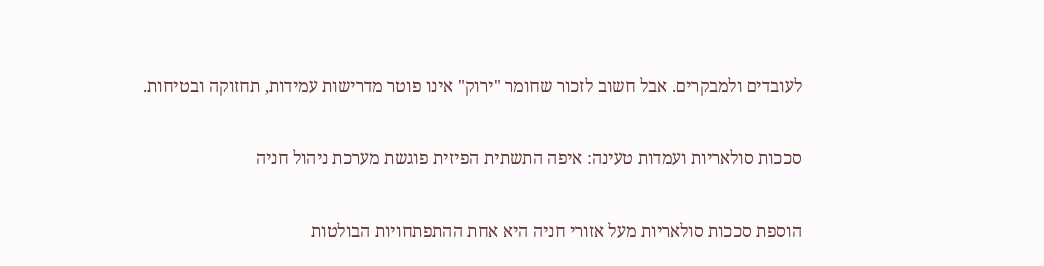לעובדים ולמבקרים. אבל חשוב לזכור שחומר "ירוק" אינו פוטר מדרישות עמידות, תחזוקה ובטיחות.

סככות סולאריות ועמדות טעינה: איפה התשתית הפיזית פוגשת מערכת ניהול חניה

הוספת סככות סולאריות מעל אזורי חניה היא אחת ההתפתחויות הבולטות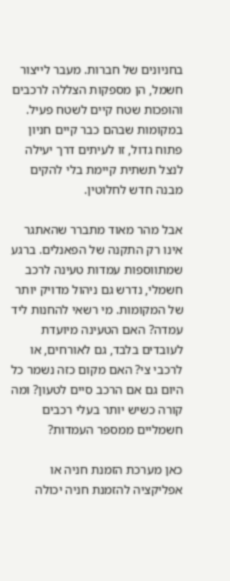בחניונים של חברות. מעבר לייצור חשמל, הן מספקות הצללה לרכבים והופכות שטח קיים לשטח פעיל. במקומות שבהם כבר קיים חניון פתוח גדול, זו לעיתים דרך יעילה לנצל תשתית קיימת בלי להקים מבנה חדש לחלוטין.

אבל מהר מאוד מתברר שהאתגר אינו רק התקנה של הפאנלים. ברגע שמתווספות עמדות טעינה לרכב חשמלי, נדרש גם ניהול מדויק יותר של המקומות. מי רשאי להחנות ליד עמדה? האם הטעינה מיועדת לעובדים בלבד, גם לאורחים, או לרכבי צי? האם מקום כזה נשמר כל היום גם אם הרכב סיים לטעון? ומה קורה כשיש יותר בעלי רכבים חשמליים ממספר העמדות?

כאן מערכת הזמנת חניה או אפליקציה להזמנת חניה יכולה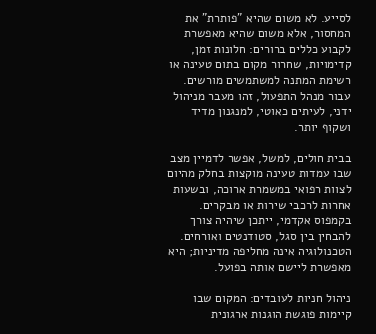לסייע. לא משום שהיא "פותרת" את המחסור, אלא משום שהיא מאפשרת לקבוע כללים ברורים: חלונות זמן, קדימויות, שחרור מקום בתום טעינה או רשימת המתנה למשתמשים מורשים. עבור מנהל התפעול, זהו מעבר מניהול ידני, לעיתים כאוטי, למנגנון מדיד ושקוף יותר.

בבית חולים, למשל, אפשר לדמיין מצב שבו עמדות טעינה מוקצות בחלק מהיום לצוות רפואי במשמרת ארוכה, ובשעות אחרות לרכבי שירות או מבקרים. בקמפוס אקדמי, ייתכן שיהיה צורך להבחין בין סגל, סטודנטים ואורחים. הטכנולוגיה אינה מחליפה מדיניות; היא מאפשרת ליישם אותה בפועל.

ניהול חניות לעובדים: המקום שבו קיימות פוגשת הוגנות ארגונית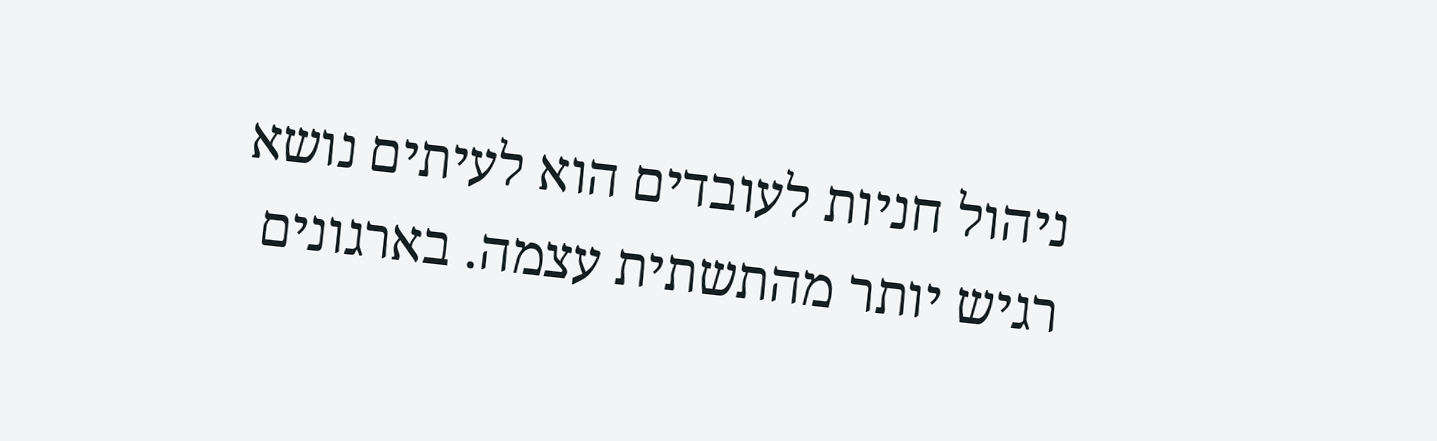ניהול חניות לעובדים הוא לעיתים נושא רגיש יותר מהתשתית עצמה. בארגונים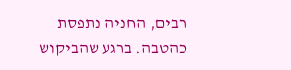רבים, החניה נתפסת כהטבה. ברגע שהביקוש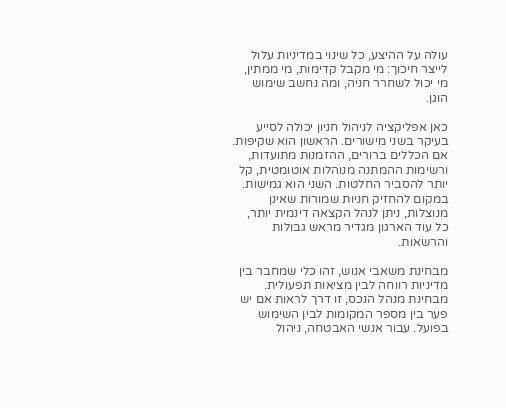עולה על ההיצע, כל שינוי במדיניות עלול לייצר חיכוך: מי מקבל קדימות, מי ממתין, מי יכול לשחרר חניה, ומה נחשב שימוש הוגן.

כאן אפליקציה לניהול חניון יכולה לסייע בעיקר בשני מישורים. הראשון הוא שקיפות. אם הכללים ברורים, ההזמנות מתועדות, ורשימות ההמתנה מנוהלות אוטומטית, קל יותר להסביר החלטות. השני הוא גמישות. במקום להחזיק חניות שמורות שאינן מנוצלות, ניתן לנהל הקצאה דינמית יותר, כל עוד הארגון מגדיר מראש גבולות והרשאות.

מבחינת משאבי אנוש, זהו כלי שמחבר בין מדיניות רווחה לבין מציאות תפעולית. מבחינת מנהל הנכס, זו דרך לראות אם יש פער בין מספר המקומות לבין השימוש בפועל. עבור אנשי האבטחה, ניהול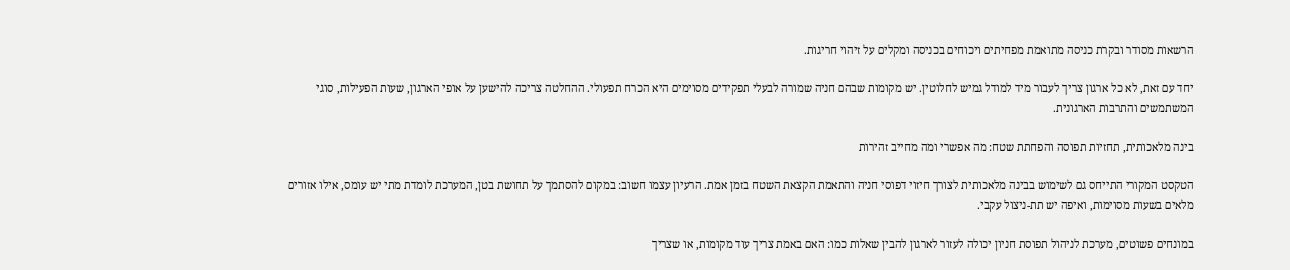הרשאות מסודר ובקרת כניסה מתואמת מפחיתים ויכוחים בכניסה ומקלים על זיהוי חריגות.

יחד עם זאת, לא כל ארגון צריך לעבור מיד למודל גמיש לחלוטין. יש מקומות שבהם חניה שמורה לבעלי תפקידים מסוימים היא הכרח תפעולי. ההחלטה צריכה להישען על אופי הארגון, שעות הפעילות, סוגי המשתמשים והתרבות הארגונית.

בינה מלאכותית, תחזיות תפוסה והפחתת שטח: מה אפשרי ומה מחייב זהירות

הטקסט המקורי התייחס גם לשימוש בבינה מלאכותית לצורך חיזוי דפוסי חניה והתאמת הקצאת השטח בזמן אמת. הרעיון עצמו חשוב: במקום להסתמך על תחושת בטן, המערכת לומדת מתי יש עומס, אילו אזורים מלאים בשעות מסוימות, ואיפה יש תת-ניצול עקבי.

במונחים פשוטים, מערכת לניהול תפוסת חניון יכולה לעזור לארגון להבין שאלות כמו: האם באמת צריך עוד מקומות, או שצריך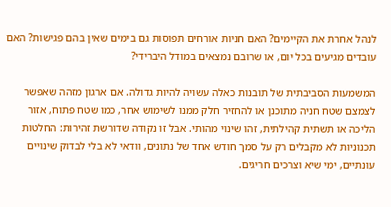לנהל אחרת את הקיימים? האם חניות אורחים תפוסות גם בימים שאין בהם פגישות? האם עובדים מגיעים בכל יום, או שרובם נמצאים במודל היברידי?

המשמעות הסביבתית של תובנות כאלה עשויה להיות גדולה. אם ארגון מזהה שאפשר לצמצם שטח חניה מתוכנן או להחזיר חלק ממנו לשימוש אחר, כמו שטח פתוח, אזור הליכה או תשתית קהילתית, זהו שינוי מהותי. אבל זו נקודה שדורשת זהירות: החלטות תכנוניות לא מקבלים רק על סמך חודש אחד של נתונים, וודאי לא בלי לבדוק שינויים עונתיים, ימי שיא וצרכים חריגים.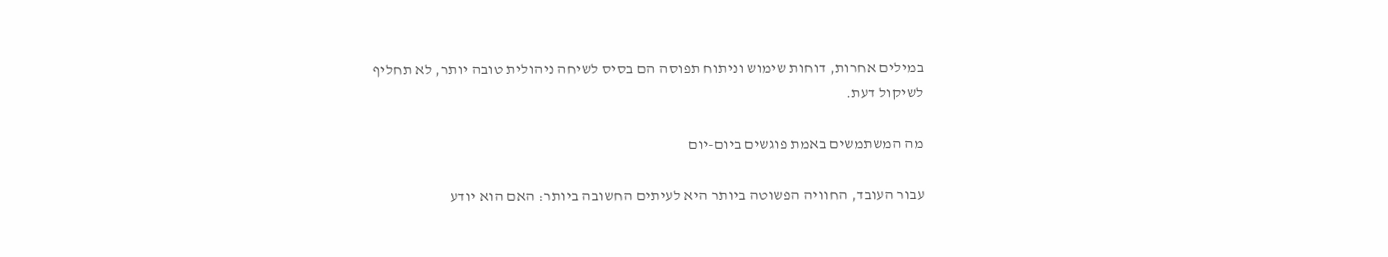במילים אחרות, דוחות שימוש וניתוח תפוסה הם בסיס לשיחה ניהולית טובה יותר, לא תחליף לשיקול דעת.

מה המשתמשים באמת פוגשים ביום-יום

עבור העובד, החוויה הפשוטה ביותר היא לעיתים החשובה ביותר: האם הוא יודע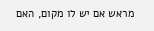מראש אם יש לו מקום, האם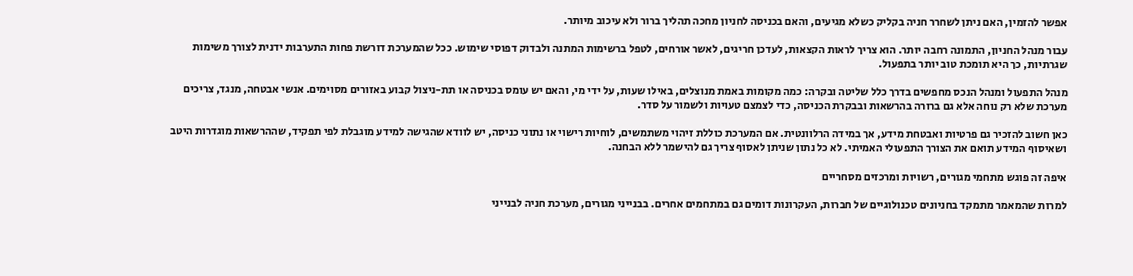אפשר להזמין, האם ניתן לשחרר חניה בקליק כשלא מגיעים, והאם בכניסה לחניון מחכה תהליך ברור ולא עיכוב מיותר.

עבור מנהל החניון, התמונה רחבה יותר. הוא צריך לראות הקצאות, לעדכן חריגים, לאשר אורחים, לטפל ברשימות המתנה ולבדוק דפוסי שימוש. ככל שהמערכת דורשת פחות התערבות ידנית לצורך משימות שגרתיות, כך היא תומכת טוב יותר בתפעול.

מנהל התפעול ומנהל הנכס מחפשים בדרך כלל שליטה ובקרה: כמה מקומות באמת מנוצלים, באילו שעות, על ידי מי, והאם יש עומס בכניסה או תת-ניצול קבוע באזורים מסוימים. אנשי אבטחה, מנגד, צריכים מערכת שלא רק נוחה אלא גם ברורה בהרשאות ובבקרת הכניסה, כדי לצמצם טעויות ולשמור על סדר.

כאן חשוב להזכיר גם פרטיות ואבטחת מידע, אך במידה הרלוונטית. אם המערכת כוללת זיהוי משתמשים, לוחיות רישוי או נתוני כניסה, יש לוודא שהגישה למידע מוגבלת לפי תפקיד, שההרשאות מוגדרות היטב ושאיסוף המידע תואם את הצורך התפעולי האמיתי. לא כל נתון שניתן לאסוף צריך גם להישמר ללא הבחנה.

איפה זה פוגש מתחמי מגורים, רשויות ומרכזים מסחריים

למרות שהמאמר מתמקד בחניונים טכנולוגיים של חברות, העקרונות דומים גם במתחמים אחרים. בבנייני מגורים, מערכת חניה לבנייני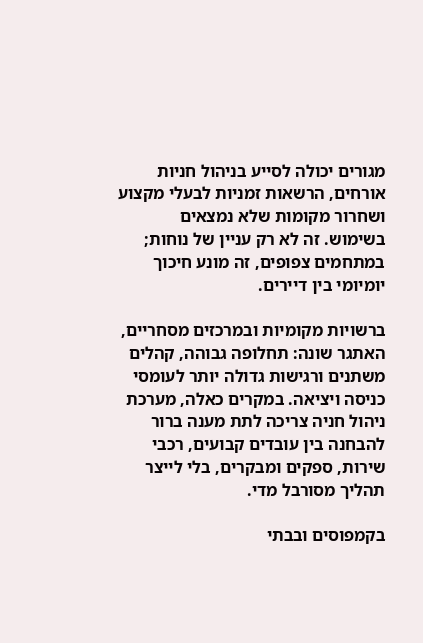מגורים יכולה לסייע בניהול חניות אורחים, הרשאות זמניות לבעלי מקצוע ושחרור מקומות שלא נמצאים בשימוש. זה לא רק עניין של נוחות; במתחמים צפופים, זה מונע חיכוך יומיומי בין דיירים.

ברשויות מקומיות ובמרכזים מסחריים, האתגר שונה: תחלופה גבוהה, קהלים משתנים ורגישות גדולה יותר לעומסי כניסה ויציאה. במקרים כאלה, מערכת ניהול חניה צריכה לתת מענה ברור להבחנה בין עובדים קבועים, רכבי שירות, ספקים ומבקרים, בלי לייצר תהליך מסורבל מדי.

בקמפוסים ובבתי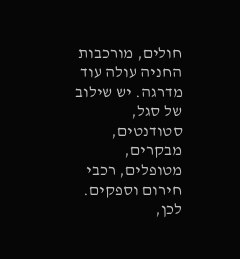חולים, מורכבות החניה עולה עוד מדרגה. יש שילוב של סגל, סטודנטים, מבקרים, מטופלים, רכבי חירום וספקים. לכן,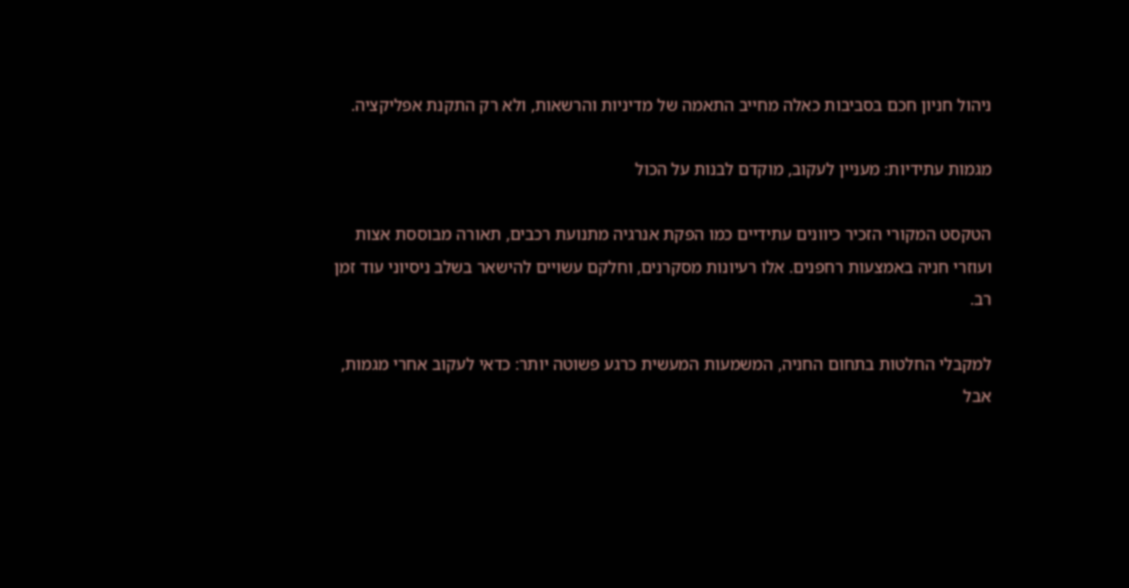ניהול חניון חכם בסביבות כאלה מחייב התאמה של מדיניות והרשאות, ולא רק התקנת אפליקציה.

מגמות עתידיות: מעניין לעקוב, מוקדם לבנות על הכול

הטקסט המקורי הזכיר כיוונים עתידיים כמו הפקת אנרגיה מתנועת רכבים, תאורה מבוססת אצות ועוזרי חניה באמצעות רחפנים. אלו רעיונות מסקרנים, וחלקם עשויים להישאר בשלב ניסיוני עוד זמן רב.

למקבלי החלטות בתחום החניה, המשמעות המעשית כרגע פשוטה יותר: כדאי לעקוב אחרי מגמות, אבל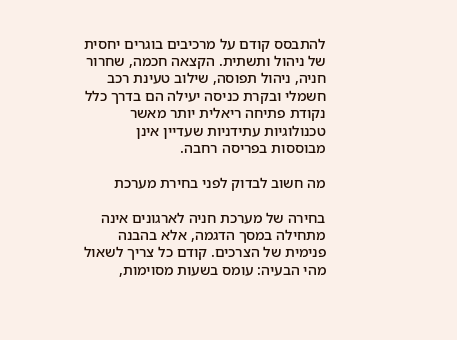להתבסס קודם על מרכיבים בוגרים יחסית של ניהול ותשתית. הקצאה חכמה, שחרור חניה, ניהול תפוסה, שילוב טעינת רכב חשמלי ובקרת כניסה יעילה הם בדרך כלל נקודת פתיחה ריאלית יותר מאשר טכנולוגיות עתידניות שעדיין אינן מבוססות בפריסה רחבה.

מה חשוב לבדוק לפני בחירת מערכת

בחירה של מערכת חניה לארגונים אינה מתחילה במסך הדגמה, אלא בהבנה פנימית של הצרכים. קודם כל צריך לשאול מהי הבעיה: עומס בשעות מסוימות,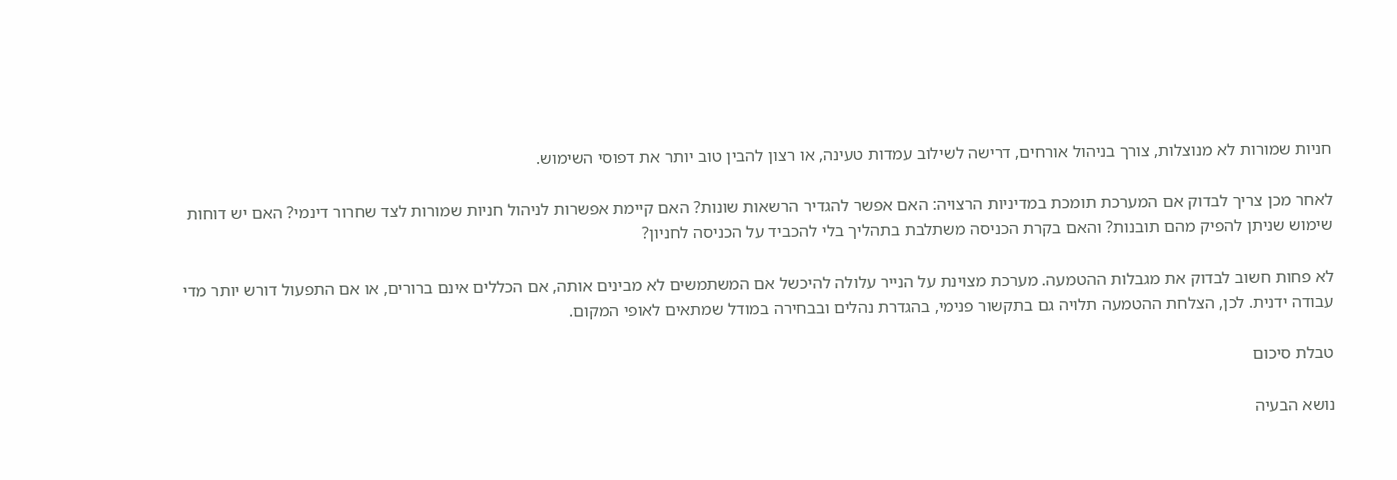חניות שמורות לא מנוצלות, צורך בניהול אורחים, דרישה לשילוב עמדות טעינה, או רצון להבין טוב יותר את דפוסי השימוש.

לאחר מכן צריך לבדוק אם המערכת תומכת במדיניות הרצויה: האם אפשר להגדיר הרשאות שונות? האם קיימת אפשרות לניהול חניות שמורות לצד שחרור דינמי? האם יש דוחות שימוש שניתן להפיק מהם תובנות? והאם בקרת הכניסה משתלבת בתהליך בלי להכביד על הכניסה לחניון?

לא פחות חשוב לבדוק את מגבלות ההטמעה. מערכת מצוינת על הנייר עלולה להיכשל אם המשתמשים לא מבינים אותה, אם הכללים אינם ברורים, או אם התפעול דורש יותר מדי עבודה ידנית. לכן, הצלחת ההטמעה תלויה גם בתקשור פנימי, בהגדרת נהלים ובבחירה במודל שמתאים לאופי המקום.

טבלת סיכום

נושא הבעיה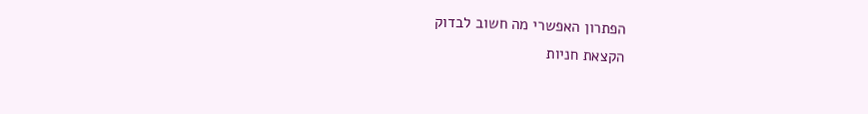הפתרון האפשרי מה חשוב לבדוק
הקצאת חניות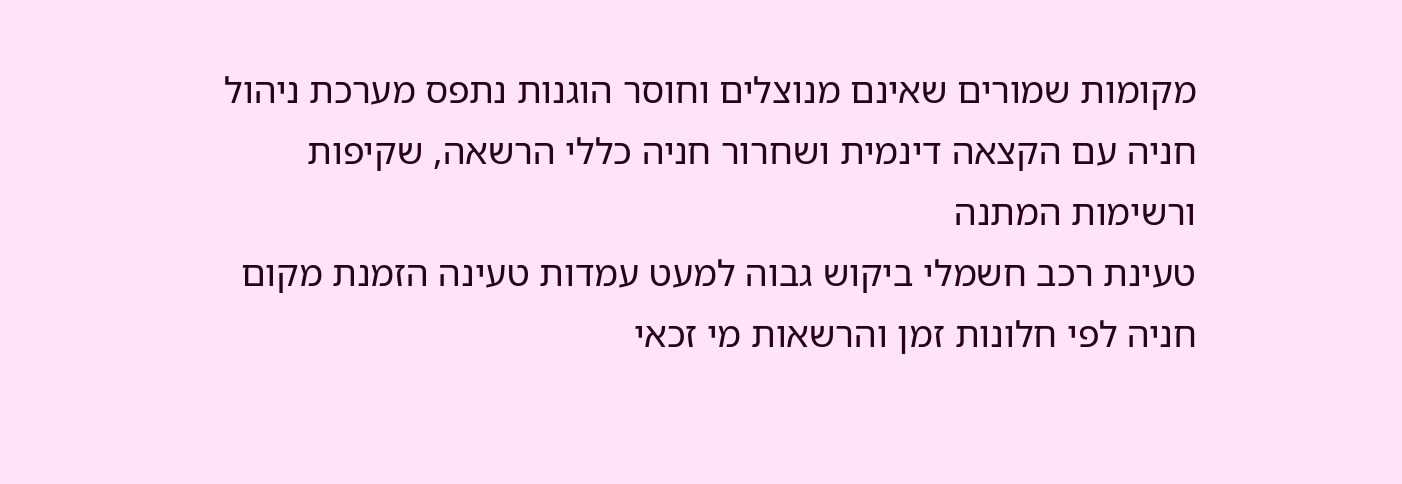מקומות שמורים שאינם מנוצלים וחוסר הוגנות נתפס מערכת ניהול חניה עם הקצאה דינמית ושחרור חניה כללי הרשאה, שקיפות ורשימות המתנה
טעינת רכב חשמלי ביקוש גבוה למעט עמדות טעינה הזמנת מקום חניה לפי חלונות זמן והרשאות מי זכאי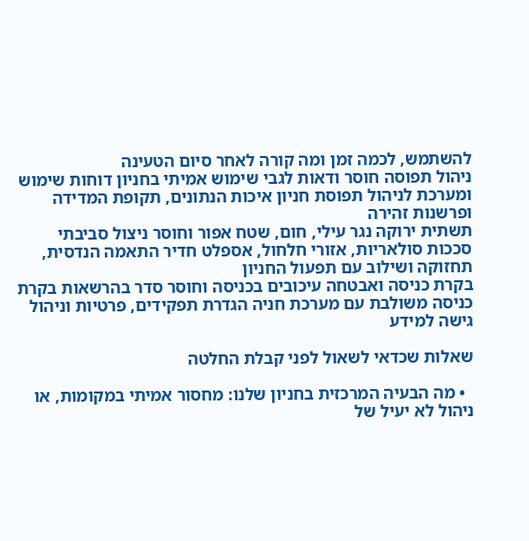להשתמש, לכמה זמן ומה קורה לאחר סיום הטעינה
ניהול תפוסה חוסר ודאות לגבי שימוש אמיתי בחניון דוחות שימוש ומערכת לניהול תפוסת חניון איכות הנתונים, תקופת המדידה ופרשנות זהירה
תשתית ירוקה נגר עילי, חום, שטח אפור וחוסר ניצול סביבתי סככות סולאריות, אזורי חלחול, אספלט חדיר התאמה הנדסית, תחזוקה ושילוב עם תפעול החניון
בקרת כניסה ואבטחה עיכובים בכניסה וחוסר סדר בהרשאות בקרת כניסה משולבת עם מערכת חניה הגדרת תפקידים, פרטיות וניהול גישה למידע

שאלות שכדאי לשאול לפני קבלת החלטה

  • מה הבעיה המרכזית בחניון שלנו: מחסור אמיתי במקומות, או ניהול לא יעיל של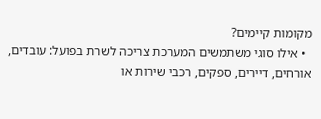מקומות קיימים?
  • אילו סוגי משתמשים המערכת צריכה לשרת בפועל: עובדים, אורחים, דיירים, ספקים, רכבי שירות או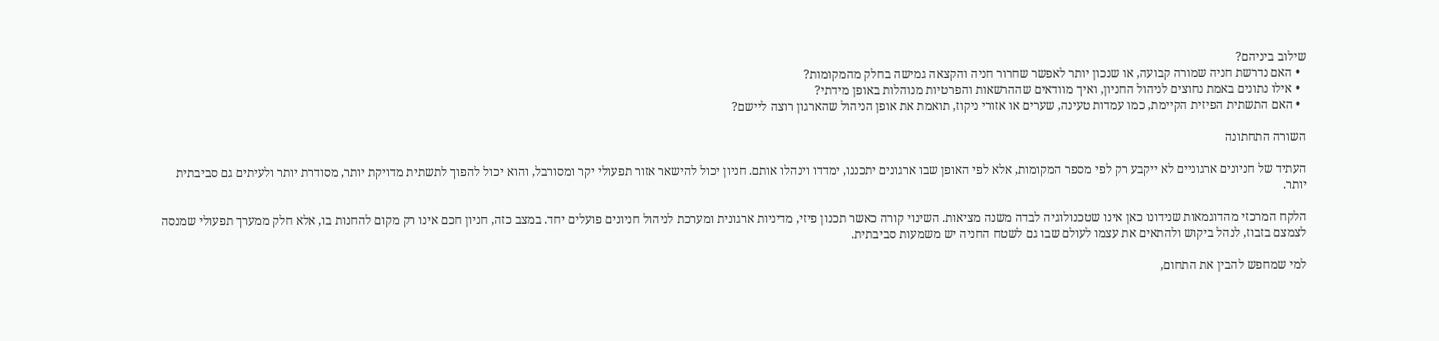שילוב ביניהם?
  • האם נדרשת חניה שמורה קבועה, או שנכון יותר לאפשר שחרור חניה והקצאה גמישה בחלק מהמקומות?
  • אילו נתונים באמת נחוצים לניהול החניון, ואיך מוודאים שההרשאות והפרטיות מנוהלות באופן מידתי?
  • האם התשתית הפיזית הקיימת, כמו עמדות טעינה, שערים או אזורי ניקוז, תואמת את אופן הניהול שהארגון רוצה ליישם?

השורה התחתונה

העתיד של חניונים ארגוניים לא ייקבע רק לפי מספר המקומות, אלא לפי האופן שבו ארגונים יתכננו, ימדדו וינהלו אותם. חניון יכול להישאר אזור תפעולי יקר ומסורבל, והוא יכול להפוך לתשתית מדויקת יותר, מסודרת יותר ולעיתים גם סביבתית יותר.

הלקח המרכזי מהדוגמאות שנידונו כאן אינו שטכנולוגיה לבדה משנה מציאות. השינוי קורה כאשר תכנון פיזי, מדיניות ארגונית ומערכת לניהול חניונים פועלים יחד. במצב כזה, חניון חכם אינו רק מקום להחנות בו, אלא חלק ממערך תפעולי שמנסה לצמצם בזבוז, לנהל ביקוש ולהתאים את עצמו לעולם שבו גם לשטח החניה יש משמעות סביבתית.

למי שמחפש להבין את התחום,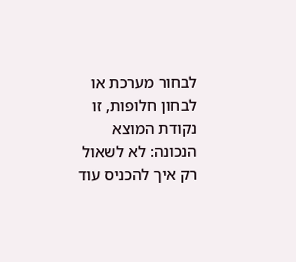לבחור מערכת או לבחון חלופות, זו נקודת המוצא הנכונה: לא לשאול רק איך להכניס עוד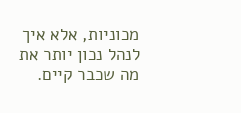מכוניות, אלא איך לנהל נכון יותר את מה שכבר קיים.